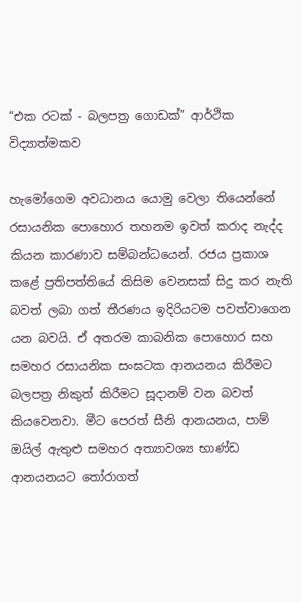“එක රටක් - බලපත්‍ර ගොඩක්” ආර්ථික විද්‍යාත්මකව

හැමෝගෙම අවධානය යොමු වෙලා තියෙන්නේ රසායනික පොහොර තහනම ඉවත් කරාද නැද්ද කියන කාරණාව සම්බන්ධයෙන්. රජය ප්‍රකාශ කළේ ප්‍රතිපත්තියේ කිසිම වෙනසක් සිදු කර නැති බවත් ලබා ගත් තීරණය ඉදිරියටම පවත්වාගෙන යන බවයි. ඒ අතරම කාබනික පොහොර සහ සමහර රසායනික සංඝටක ආනයනය කිරීමට බලපත්‍ර නිකුත් කිරීමට සූදානම් වන බවත් කියවෙනවා. මීට පෙරත් සීනි ආනයනය, පාම් ඔයිල් ඇතුළු සමහර අත්‍යාවශ්‍ය භාණ්ඩ ආනයනයට තෝරාගත්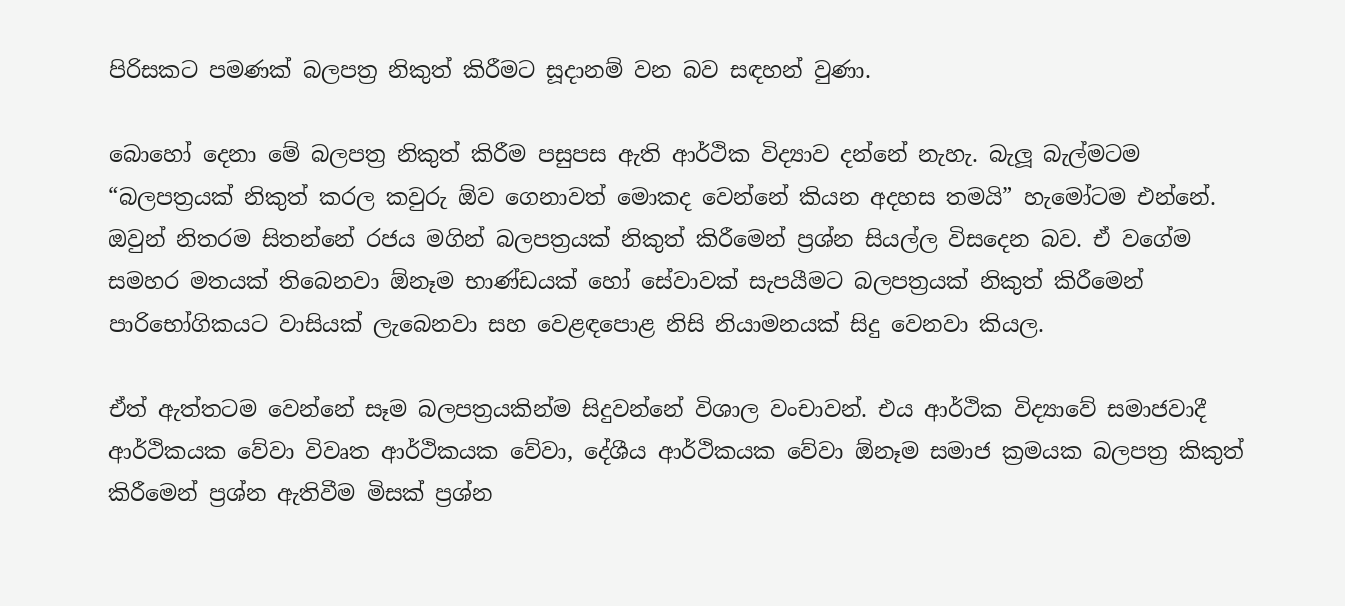පිරිසකට පමණක් බලපත්‍ර නිකුත් කිරීමට සූදානම් වන බව සඳහන් වුණා.

බොහෝ දෙනා මේ බලපත්‍ර නිකුත් කිරීම පසුපස ඇති ආර්ථික විද්‍යාව දන්නේ නැහැ. බැලූ බැල්මටම “බලපත්‍රයක් නිකුත් කරල කවුරු ඕව ගෙනාවත් මොකද වෙන්නේ කියන අදහස තමයි” හැමෝටම එන්නේ. ඔවුන් නිතරම සිතන්නේ රජය මගින් බලපත්‍රයක් නිකුත් කිරීමෙන් ප්‍රශ්න සියල්ල විසදෙන බව. ඒ වගේම සමහර මතයක් තිබෙනවා ඕනෑම භාණ්ඩයක් හෝ සේවාවක් සැපයීමට බලපත්‍රයක් නිකුත් කිරීමෙන් පාරිභෝගිකයට වාසියක් ලැබෙනවා සහ වෙළඳපොළ නිසි නියාමනයක් සිදු වෙනවා කියල.

ඒත් ඇත්තටම වෙන්නේ සෑම බලපත්‍රයකින්ම සිදුවන්නේ විශාල වංචාවන්. එය ආර්ථික විද්‍යාවේ සමාජවාදී ආර්ථිකයක වේවා විවෘත ආර්ථිකයක වේවා, දේශීය ආර්ථිකයක වේවා ඕනෑම සමාජ ක්‍රමයක බලපත්‍ර කිකුත් කිරීමෙන් ප්‍රශ්න ඇතිවීම මිසක් ප්‍රශ්න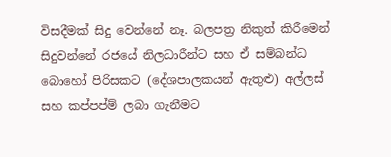විසදීමක් සිදු වෙන්නේ නෑ. බලපත්‍ර නිකුත් කිරීමෙන් සිදුවන්නේ රජයේ නිලධාරීන්ට සහ ඒ සම්බන්ධ බොහෝ පිරිසකට (දේශපාලකයන් ඇතුළු) අල්ලස් සහ කප්පප්ම් ලබා ගැනීමට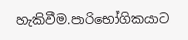හැකිවීම.පාරිභෝගිකයාට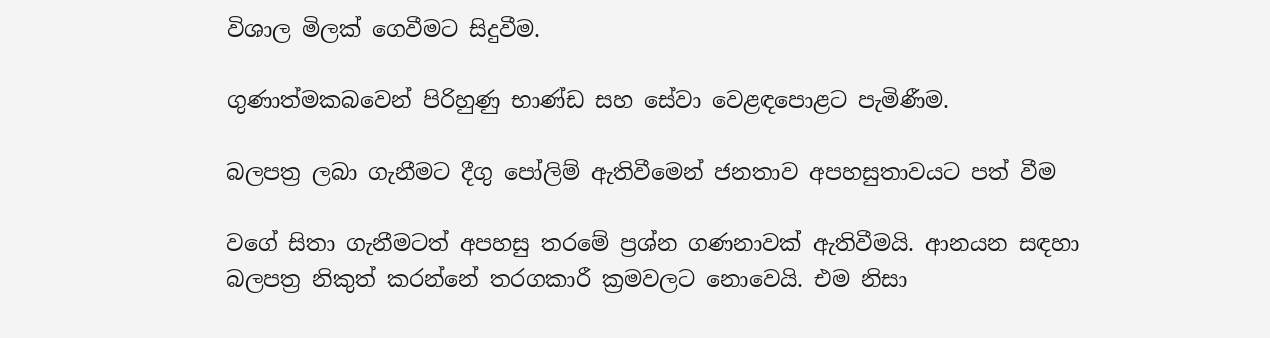විශාල මිලක් ගෙවීමට සිදුවීම.

ගුණාත්මකබවෙන් පිරිහුණු භාණ්ඩ සහ සේවා වෙළඳපොළට පැමිණීම.

බලපත්‍ර ලබා ගැනීමට දීගු පෝලිම් ඇතිවීමෙන් ජනතාව අපහසුතාවයට පත් වීම

වගේ සිතා ගැනීමටත් අපහසු තරමේ ප්‍රශ්න ගණනාවක් ඇතිවීමයි. ආනයන සඳහා බලපත්‍ර නිකුත් කරන්නේ තරගකාරී ක්‍රමවලට නොවෙයි. එම නිසා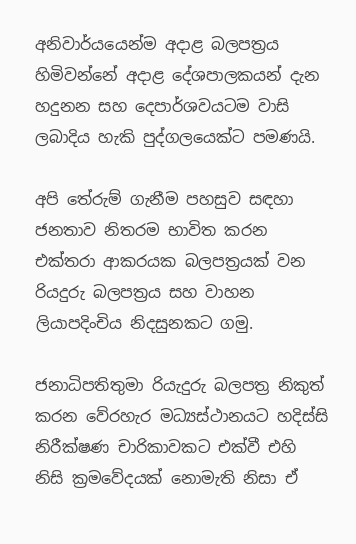අනිවාර්යයෙන්ම අදාළ බලපත්‍රය හිමිවන්නේ අදාළ දේශපාලකයන් දැන හදුනන සහ දෙපාර්ශවයටම වාසි ලබාදිය හැකි පුද්ගලයෙක්ට පමණයි.

අපි තේරුම් ගැනීම පහසුව සඳහා ජනතාව නිතරම භාවිත කරන එක්තරා ආකරයක බලපත්‍රයක් වන රියදුරු බලපත්‍රය සහ වාහන ලියාපදිංචිය නිදසුනකට ගමු.

ජනාධිපතිතුමා රියැදුරු බලපත්‍ර නිකුත් කරන වේරහැර මධ්‍යස්ථානයට හදිස්සි නිරීක්ෂණ චාරිකාවකට එක්වී එහි නිසි ක්‍රමවේදයක් නොමැති නිසා ඒ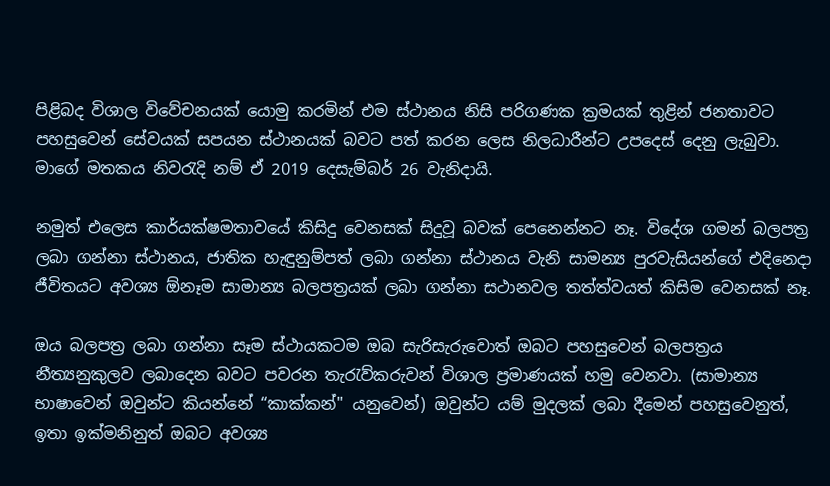පිළිබද විශාල විවේචනයක් යොමු කරමින් එම ස්ථානය නිසි පරිගණක ක්‍රමයක් තුළින් ජනතාවට පහසුවෙන් සේවයක් සපයන ස්ථානයක් බවට පත් කරන ලෙස නිලධාරීන්ට උපදෙස් දෙනු ලැබුවා. මාගේ මතකය නිවරැදි නම් ඒ 2019 දෙසැම්බර් 26 වැනිදායි.

නමුත් එලෙස කාර්යක්ෂමතාවයේ කිසිදු වෙනසක් සිදුවූ බවක් පෙනෙන්නට නෑ. විදේශ ගමන් බලපත්‍ර ලබා ගන්නා ස්ථානය, ජාතික හැඳුනුම්පත් ලබා ගන්නා ස්ථානය වැනි සාමන්‍ය පුරවැසියන්ගේ එදිනෙදා ජීවිතයට අවශ්‍ය ඕනෑම සාමාන්‍ය බලපත්‍රයක් ලබා ගන්නා සථානවල තත්ත්වයත් කිසිම වෙනසක් නෑ.

ඔය බලපත්‍ර ලබා ගන්නා සෑම ස්ථායකටම ඔබ සැරිසැරුවොත් ඔබට පහසුවෙන් බලපත්‍රය නීත්‍යනුකුලව ලබාදෙන බවට පවරන තැරැව්කරුවන් විශාල ප්‍රමාණයක් හමු වෙනවා. (සාමාන්‍ය භාෂාවෙන් ඔවුන්ට කියන්නේ “කාක්කන්" යනුවෙන්) ඔවුන්ට යම් මුදලක් ලබා දීමෙන් පහසුවෙනුත්, ඉතා ඉක්මනිනුත් ඔබට අවශ්‍ය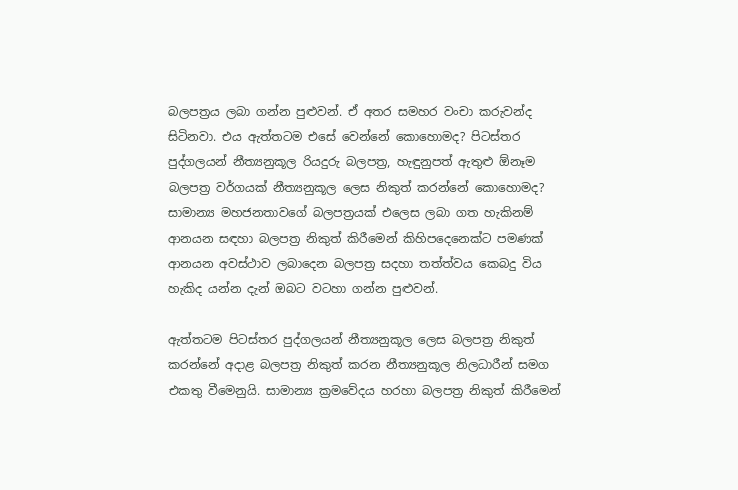බලපත්‍රය ලබා ගන්න පුළුවන්. ඒ අතර සමහර වංචා කරුවන්ද සිටිනවා. එය ඇත්තටම එසේ වෙන්නේ කොහොමද? පිටස්තර පුද්ගලයන් නීත්‍යනුකූල රියදුරු බලපත්‍ර, හැඳුනුපත් ඇතුළු ඕනෑම බලපත්‍ර වර්ගයක් නීත්‍යනුකූල ලෙස නිකුත් කරන්නේ කොහොමද? සාමාන්‍ය මහජනතාවගේ බලපත්‍රයක් එලෙස ලබා ගත හැකිනම් ආනයන සඳහා බලපත්‍ර නිකුත් කිරීමෙන් කිහිපදෙනෙක්ට පමණක් ආනයන අවස්ථාව ලබාදෙන බලපත්‍ර සදහා තත්ත්වය කෙබදු විය හැකිද යන්න දැන් ඔබට වටහා ගන්න පුළුවන්.

ඇත්තටම පිටස්තර පුද්ගලයන් නීත්‍යනුකූල ලෙස බලපත්‍ර නිකුත් කරන්නේ අදාළ බලපත්‍ර නිකුත් කරන නීත්‍යනුකූල නිලධාරීන් සමග එකතු වීමෙනුයි. සාමාන්‍ය ක්‍රමවේදය හරහා බලපත්‍ර නිකුත් කිරීමෙන්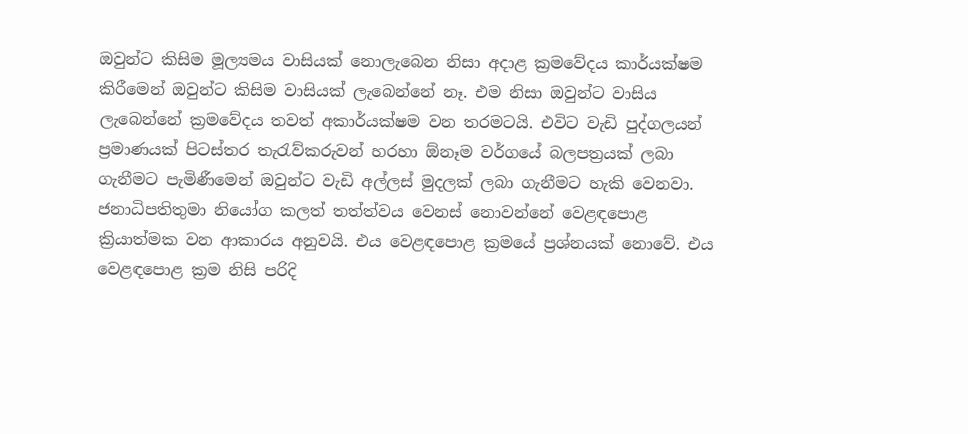ඔවුන්ට කිසිම මූල්‍යමය වාසියක් නොලැබෙන නිසා අදාළ ක්‍රමවේදය කාර්යක්ෂම කිරීමෙන් ඔවුන්ට කිසිම වාසියක් ලැබෙන්නේ නෑ. එම නිසා ඔවුන්ට වාසිය ලැබෙන්නේ ක්‍රමවේදය තවත් අකාර්යක්ෂම වන තරමටයි. එවිට වැඩි පුද්ගලයන් ප්‍රමාණයක් පිටස්තර තැරැව්කරුවන් හරහා ඕනෑම වර්ගයේ බලපත්‍රයක් ලබා ගැනීමට පැමිණීමෙන් ඔවුන්ට වැඩි අල්ලස් මුදලක් ලබා ගැනීමට හැකි වෙනවා. ජනාධිපතිතුමා නියෝග කලත් තත්ත්වය වෙනස් නොවන්නේ වෙළඳපොළ ක්‍රියාත්මක වන ආකාරය අනුවයි. එය වෙළඳපොළ ක්‍රමයේ ප්‍රශ්නයක් නොවේ. එය වෙළඳපොළ ක්‍රම නිසි පරිදි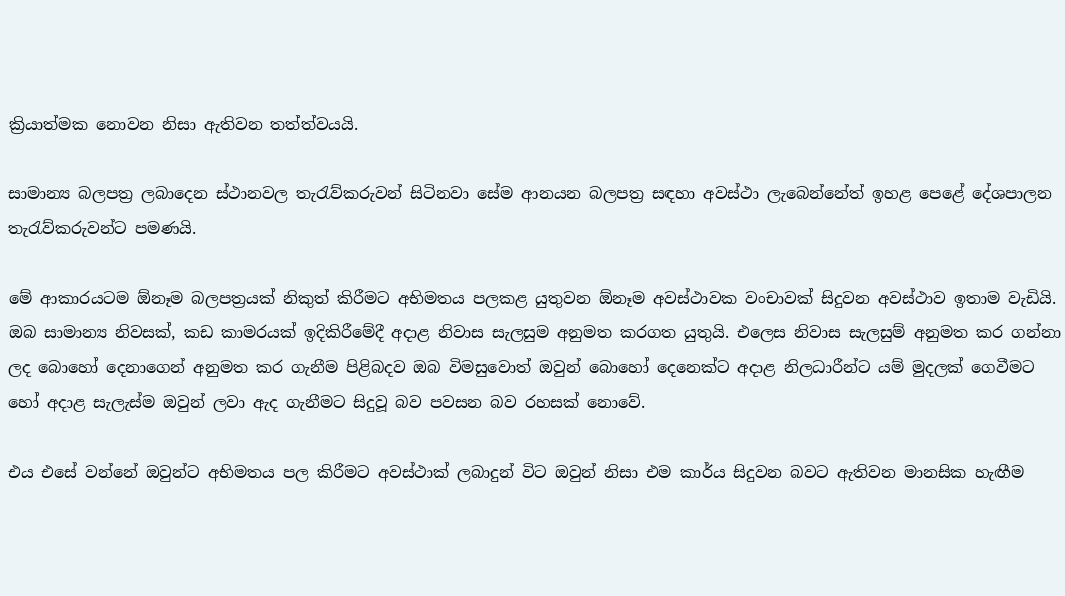ක්‍රියාත්මක නොවන නිසා ඇතිවන තත්ත්වයයි.

සාමාන්‍ය බලපත්‍ර ලබාදෙන ස්ථානවල තැරැව්කරුවන් සිටිනවා සේම ආනයන බලපත්‍ර සඳහා අවස්ථා ලැබෙන්නේත් ඉහළ පෙළේ දේශපාලන තැරැව්කරුවන්ට පමණයි.

මේ ආකාරයටම ඕනෑම බලපත්‍රයක් නිකුත් කිරීමට අභිමතය පලකළ යුතුවන ඕනෑම අවස්ථාවක වංචාවක් සිදුවන අවස්ථාව ඉතාම වැඩියි. ඔබ සාමාන්‍ය නිවසක්, කඩ කාමරයක් ඉදිකිරීමේදී අදාළ නිවාස සැලසුම අනුමත කරගත යුතුයි. එලෙස නිවාස සැලසුම් අනුමත කර ගන්නා ලද බොහෝ දෙනාගෙන් අනුමත කර ගැනීම පිළිබදව ඔබ විමසුවොත් ඔවුන් බොහෝ දෙනෙක්ට අදාළ නිලධාරීන්ට යම් මුදලක් ගෙවීමට හෝ අදාළ සැලැස්ම ඔවුන් ලවා ඇද ගැනීමට සිදුවූ බව පවසන බව රහසක් නොවේ.

එය එසේ වන්නේ ඔවුන්ට අභිමතය පල කිරීමට අවස්ථාක් ලබාදුන් විට ඔවුන් නිසා එම කාර්ය සිදුවන බවට ඇතිවන මානසික හැඟීම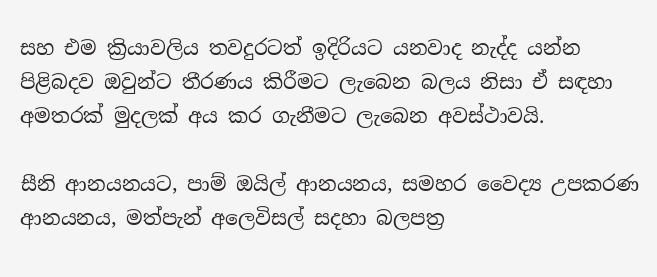සහ එම ක්‍රියාවලිය තවදුරටත් ඉදිරියට යනවාද නැද්ද යන්න පිළිබදව ඔවුන්ට තීරණය කිරීමට ලැබෙන බලය නිසා ඒ සඳහා අමතරක් මුදලක් අය කර ගැනීමට ලැබෙන අවස්ථාවයි.

සීනි ආනයනයට, පාම් ඔයිල් ආනයනය, සමහර වෛද්‍ය උපකරණ ආනයනය, මත්පැන් අලෙවිසල් සදහා බලපත්‍ර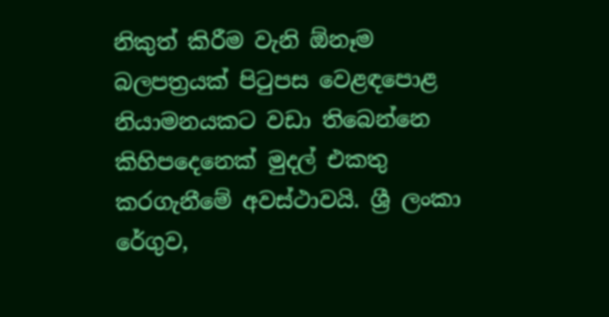නිකුත් කිරීම වැනි ඕනෑම බලපත්‍රයක් පිටුපස වෙළඳපොළ නියාමනයකට වඩා තිබෙන්නෙ කිහිපදෙනෙක් මුදල් එකතු කරගැනීමේ අවස්ථාවයි. ශ්‍රී ලංකා රේගුව,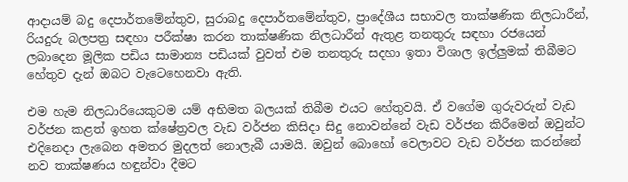ආදායම් බදු දෙපාර්තමේන්තුව, සුරාබදු දෙපාර්තමේන්තුව, ප්‍රාදේශීය සභාවල තාක්ෂණික නිලධාරීන්, රියදුරු බලපත්‍ර සඳහා පරීක්ෂා කරන තාක්ෂණික නිලධාරීන් ඇතුළ තනතුරු සඳහා රජයෙන් ලබාදෙන මූලික පඩිය සාමාන්‍ය පඩියක් වුවත් එම තනතුරු සදහා ඉතා විශාල ඉල්ලුමක් තිබීමට හේතුව දැන් ඔබට වැටෙහෙනවා ඇති.

එම හැම නිලධාරියෙකුටම යම් අභිමත බලයක් තිබීම එයට හේතුවයි. ඒ වගේම ගුරුවරුන් වැඩ වර්ජන කළත් ඉහත ක්ෂේත්‍රවල වැඩ වර්ජන කිසිදා සිදු නොවන්නේ වැඩ වර්ජන කිරීමෙන් ඔවුන්ට එදිනෙදා ලැබෙන අමතර මුදලත් නොලැබී යාමයි. ඔවුන් බොහෝ වෙලාවට වැඩ වර්ජන කරන්නේ නව තාක්ෂණය හඳුන්වා දීමට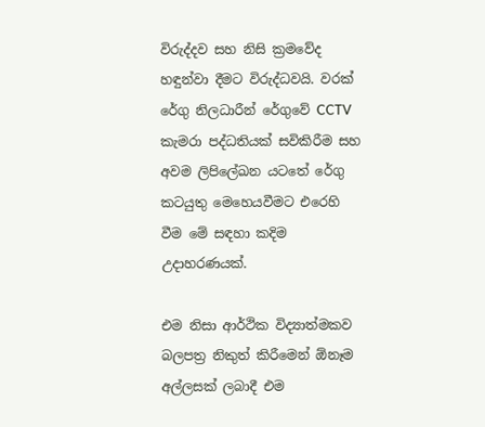විරුද්දව සහ නිසි ක්‍රමවේද හඳුන්වා දීමට විරුද්ධවයි. වරක් රේගු නිලධාරීන් රේගුවේ CCTV කැමරා පද්ධතියක් සවිකිරීම සහ අවම ලිපිලේඛන යටතේ රේගු කටයුතු මෙහෙයවීමට එරෙහි වීම මේ සඳහා කදිම උදාහරණයක්.

එම නිසා ආර්ථික විද්‍යාත්මකව බලපත්‍ර නිකුත් කිරීමෙන් ඕනෑම අල්ලසක් ලබාදී එම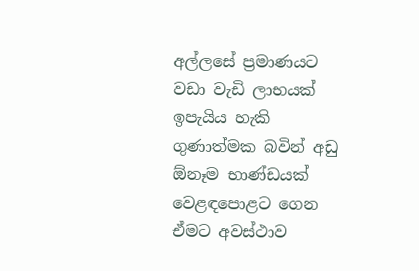අල්ලසේ ප්‍රමාණයට වඩා වැඩි ලාභයක් ඉපැයිය හැකි ගුණාත්මක බවින් අඩු ඕනෑම භාණ්ඩයක් වෙළඳපොළට ගෙන ඒමට අවස්ථාව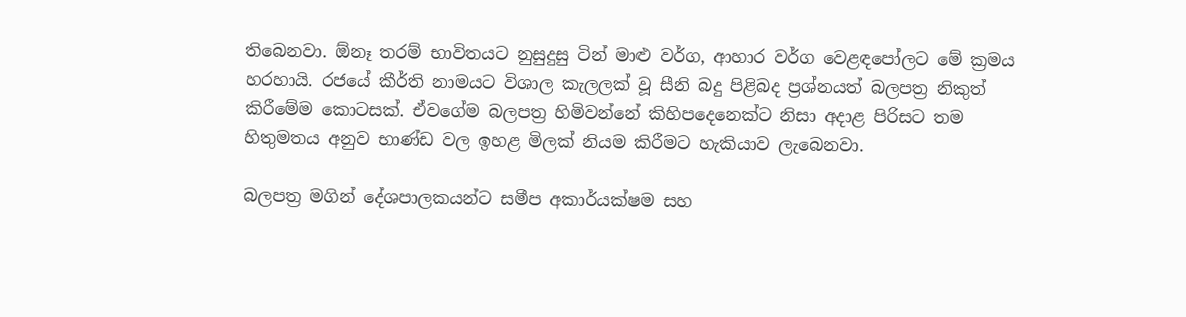තිබෙනවා. ඕනෑ තරම් භාවිතයට නුසුදුසු ටින් මාළු වර්ග, ආහාර වර්ග වෙළඳපෝලට මේ ක්‍රමය හරහායි. රජයේ කීර්ති නාමයට විශාල කැලලක් වූ සීනි බදු පිළිබද ප්‍රශ්නයත් බලපත්‍ර නිකුත් කිරීමේම කොටසක්. ඒවගේම බලපත්‍ර හිමිවන්නේ කිහිපදෙනෙක්ට නිසා අදාළ පිරිසට තම හිතුමතය අනුව භාණ්ඩ වල ඉහළ මිලක් නියම කිරීමට හැකියාව ලැබෙනවා.

බලපත්‍ර මගින් දේශපාලකයන්ට සමීප අකාර්යක්ෂම සහ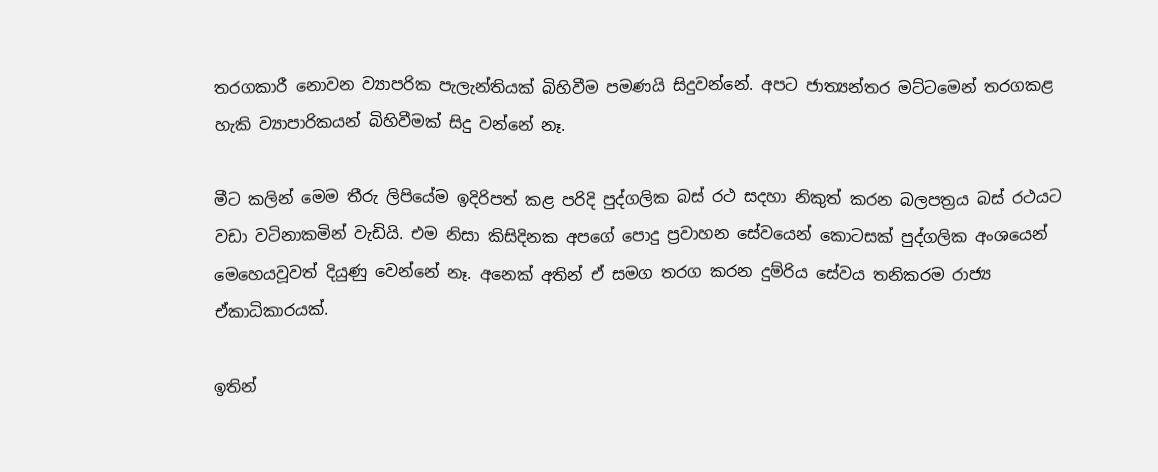තරගකාරී නොවන ව්‍යාපරික පැලැන්තියක් බිහිවීම පමණයි සිදුවන්නේ. අපට ජාත්‍යන්තර මට්ටමෙන් තරගකළ හැකි ව්‍යාපාරිකයන් බිහිවීමක් සිදු වන්නේ නෑ.

මීට කලින් මෙම තීරු ලිපියේම ඉදිරිපත් කළ පරිදි පුද්ගලික බස් රථ සදහා නිකුත් කරන බලපත්‍රය බස් රථයට වඩා වටිනාකමින් වැඩියි. එම නිසා කිසිදිනක අපගේ පොදු ප්‍රවාහන සේවයෙන් කොටසක් පුද්ගලික අංශයෙන් මෙහෙයවූවත් දියුණු වෙන්නේ නෑ. අනෙක් අතින් ඒ සමග තරග කරන දුම්රිය සේවය තනිකරම රාජ්‍ය ඒකාධිකාරයක්.

ඉතින්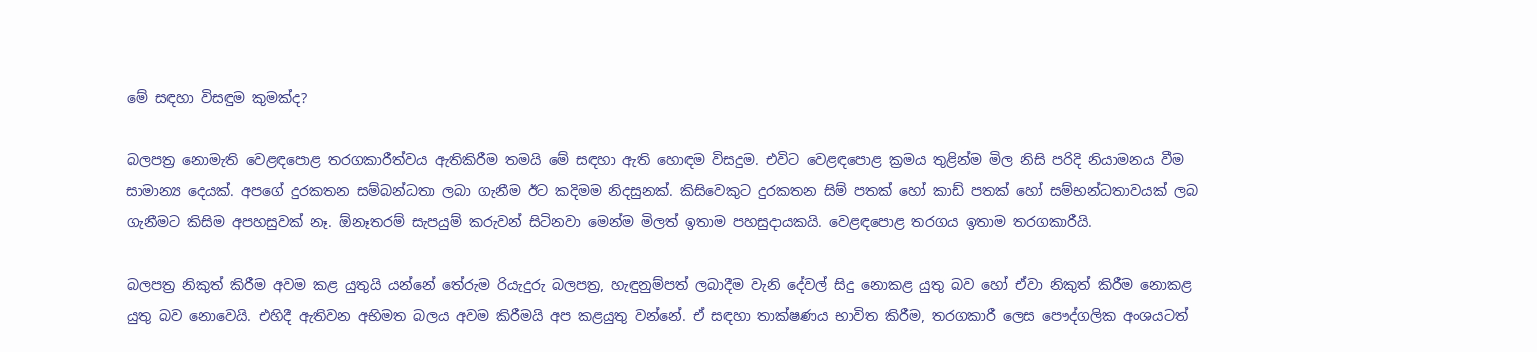මේ සඳහා විසඳුම කුමක්ද?

බලපත්‍ර නොමැති වෙළඳපොළ තරගකාරීත්වය ඇතිකිරීම තමයි මේ සඳහා ඇති හොඳම විසදුම. එවිට වෙළඳපොළ ක්‍රමය තුළින්ම මිල නිසි පරිදි නියාමනය වීම සාමාන්‍ය දෙයක්. අපගේ දුරකතන සම්බන්ධතා ලබා ගැනීම ඊට කදිමම නිදසුනක්. කිසිවෙකුට දුරකතන සිම් පතක් හෝ කාඩ් පතක් හෝ සම්භන්ධතාවයක් ලබ ගැනීමට කිසිම අපහසුවක් නෑ. ඕනෑතරම් සැපයුම් කරුවන් සිටිනවා මෙන්ම මිලත් ඉතාම පහසුදායකයි. වෙළඳපොළ තරගය ඉතාම තරගකාරීයි.

බලපත්‍ර නිකුත් කිරීම අවම කළ යුතුයි යන්නේ තේරුම රියැදුරු බලපත්‍ර, හැඳුනුම්පත් ලබාදීම වැනි දේවල් සිදු නොකළ යුතු බව හෝ ඒවා නිකුත් කිරීම නොකළ යුතු බව නොවෙයි. එහිදී ඇතිවන අභිමත බලය අවම කිරීමයි අප කළයුතු වන්නේ. ඒ සඳහා තාක්ෂණය භාවිත කිරීම, තරගකාරී ලෙස පෞද්ගලික අංශයටත්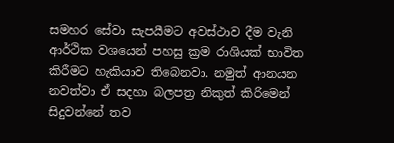සමහර සේවා සැපයීමට අවස්ථාව දීම වැනි ආර්ථික වශයෙන් පහසු ක්‍රම රාශියක් භාවිත කිරීමට හැකියාව තිබෙනවා. නමුත් ආනයන නවත්වා ඒ සදහා බලපත්‍ර නිකුත් කිරිමෙන් සිදුවන්නේ තව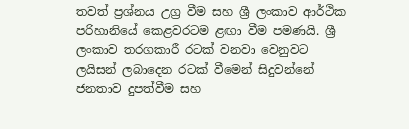තවත් ප්‍රශ්නය උග්‍ර වීම සහ ශ්‍රී ලංකාව ආර්ථික පරිහානියේ කෙළවරටම ළඟා වීම පමණයි. ශ්‍රී ලංකාව තරගකාරී රටක් වනවා වෙනුවට ලයිසන් ලබාදෙන රටක් වීමෙන් සිදුවන්නේ ජනතාව දුපත්වීම සහ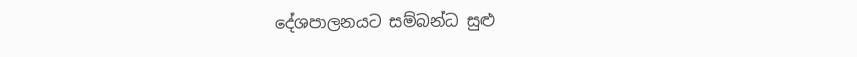දේශපාලනයට සම්බන්ධ සුළු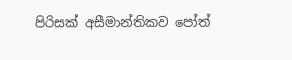පිරිසක් අසීමාන්තිකව පෝත්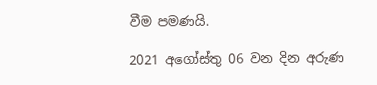වීම පමණයි.

2021 අගෝස්තු 06 වන දින අරුණ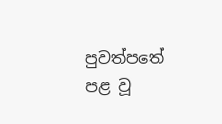පුවත්පතේ පළ වූ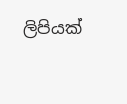ලිපියක්